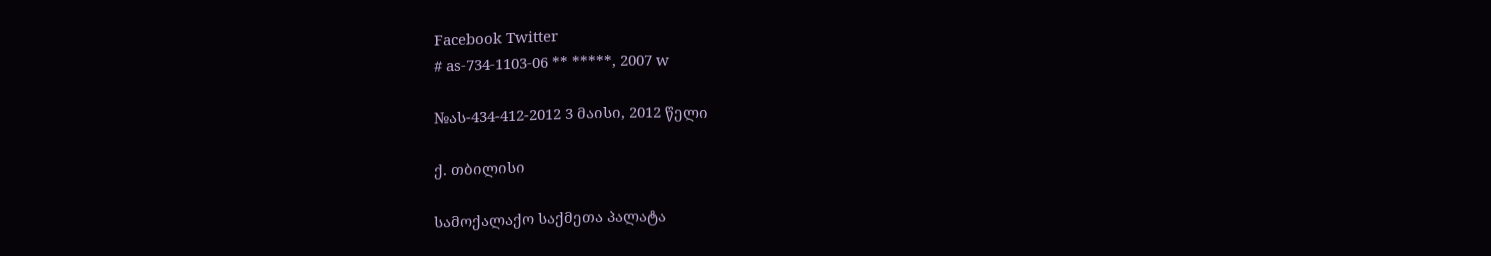Facebook Twitter
# as-734-1103-06 ** *****, 2007 w

№ას-434-412-2012 3 მაისი, 2012 წელი

ქ. თბილისი

სამოქალაქო საქმეთა პალატა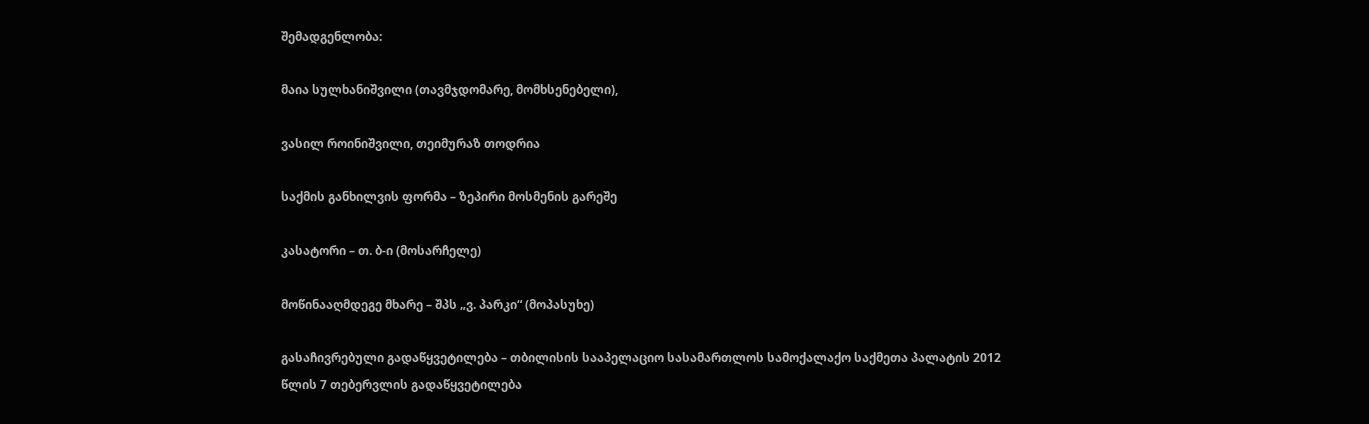შემადგენლობა:

მაია სულხანიშვილი (თავმჯდომარე, მომხსენებელი),

ვასილ როინიშვილი, თეიმურაზ თოდრია

საქმის განხილვის ფორმა – ზეპირი მოსმენის გარეშე

კასატორი – თ. ბ-ი (მოსარჩელე)

მოწინააღმდეგე მხარე – შპს „ვ. პარკი“ (მოპასუხე)

გასაჩივრებული გადაწყვეტილება – თბილისის სააპელაციო სასამართლოს სამოქალაქო საქმეთა პალატის 2012 წლის 7 თებერვლის გადაწყვეტილება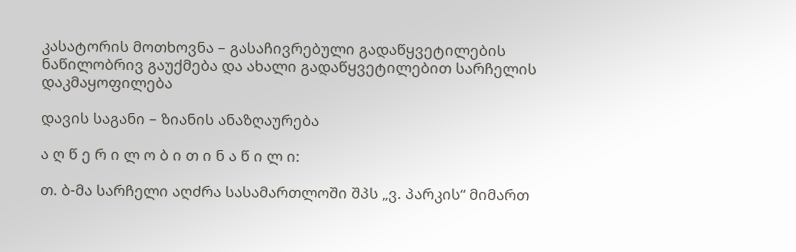კასატორის მოთხოვნა – გასაჩივრებული გადაწყვეტილების ნაწილობრივ გაუქმება და ახალი გადაწყვეტილებით სარჩელის დაკმაყოფილება

დავის საგანი – ზიანის ანაზღაურება

ა ღ წ ე რ ი ლ ო ბ ი თ ი ნ ა წ ი ლ ი:

თ. ბ-მა სარჩელი აღძრა სასამართლოში შპს „ვ. პარკის“ მიმართ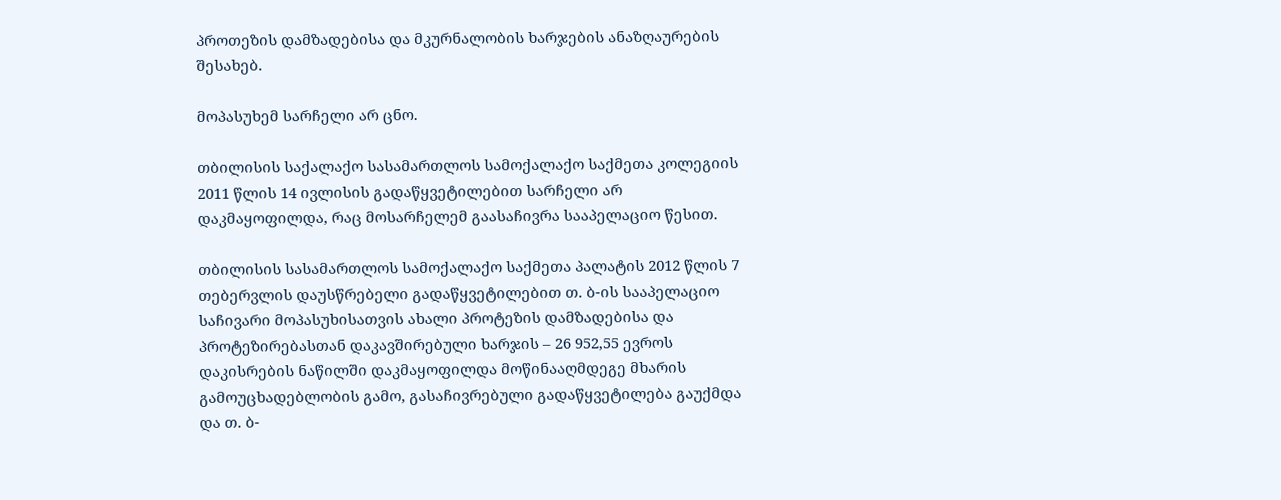პროთეზის დამზადებისა და მკურნალობის ხარჯების ანაზღაურების შესახებ.

მოპასუხემ სარჩელი არ ცნო.

თბილისის საქალაქო სასამართლოს სამოქალაქო საქმეთა კოლეგიის 2011 წლის 14 ივლისის გადაწყვეტილებით სარჩელი არ დაკმაყოფილდა, რაც მოსარჩელემ გაასაჩივრა სააპელაციო წესით.

თბილისის სასამართლოს სამოქალაქო საქმეთა პალატის 2012 წლის 7 თებერვლის დაუსწრებელი გადაწყვეტილებით თ. ბ-ის სააპელაციო საჩივარი მოპასუხისათვის ახალი პროტეზის დამზადებისა და პროტეზირებასთან დაკავშირებული ხარჯის – 26 952,55 ევროს დაკისრების ნაწილში დაკმაყოფილდა მოწინააღმდეგე მხარის გამოუცხადებლობის გამო, გასაჩივრებული გადაწყვეტილება გაუქმდა და თ. ბ-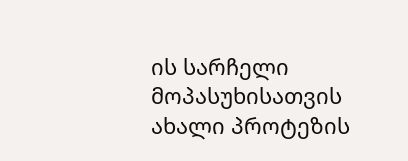ის სარჩელი მოპასუხისათვის ახალი პროტეზის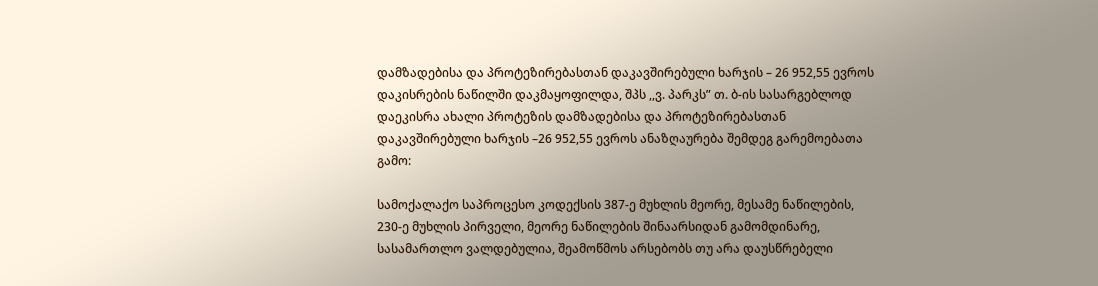დამზადებისა და პროტეზირებასთან დაკავშირებული ხარჯის – 26 952,55 ევროს დაკისრების ნაწილში დაკმაყოფილდა, შპს ,,ვ. პარკს” თ. ბ-ის სასარგებლოდ დაეკისრა ახალი პროტეზის დამზადებისა და პროტეზირებასთან დაკავშირებული ხარჯის –26 952,55 ევროს ანაზღაურება შემდეგ გარემოებათა გამო:

სამოქალაქო საპროცესო კოდექსის 387-ე მუხლის მეორე, მესამე ნაწილების, 230-ე მუხლის პირველი, მეორე ნაწილების შინაარსიდან გამომდინარე, სასამართლო ვალდებულია, შეამოწმოს არსებობს თუ არა დაუსწრებელი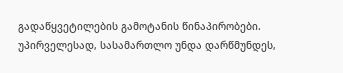გადაწყვეტილების გამოტანის წინაპირობები. უპირველესად, სასამართლო უნდა დარწმუნდეს,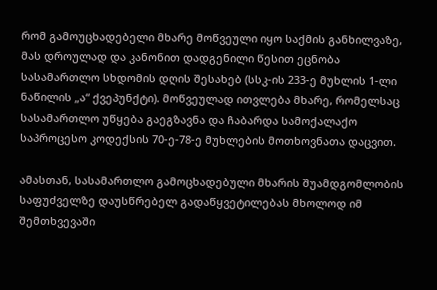რომ გამოუცხადებელი მხარე მოწვეული იყო საქმის განხილვაზე, მას დროულად და კანონით დადგენილი წესით ეცნობა სასამართლო სხდომის დღის შესახებ (სსკ-ის 233-ე მუხლის 1-ლი ნაწილის „ა“ ქვეპუნქტი). მოწვეულად ითვლება მხარე, რომელსაც სასამართლო უწყება გაეგზავნა და ჩაბარდა სამოქალაქო საპროცესო კოდექსის 70-ე-78-ე მუხლების მოთხოვნათა დაცვით.

ამასთან, სასამართლო გამოცხადებული მხარის შუამდგომლობის საფუძველზე დაუსწრებელ გადაწყვეტილებას მხოლოდ იმ შემთხვევაში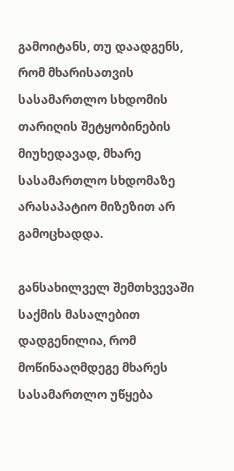გამოიტანს, თუ დაადგენს, რომ მხარისათვის სასამართლო სხდომის თარიღის შეტყობინების მიუხედავად, მხარე სასამართლო სხდომაზე არასაპატიო მიზეზით არ გამოცხადდა.

განსახილველ შემთხვევაში საქმის მასალებით დადგენილია, რომ მოწინააღმდეგე მხარეს სასამართლო უწყება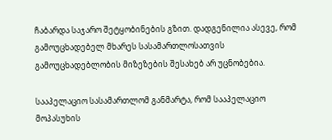ჩაბარდა საჯარო შეტყობინების გზით. დადგენილია ასევე, რომ გამოუცხადებელ მხარეს სასამართლოსათვის გამოუცხადებლობის მიზეზების შესახებ არ უცნობებია.

სააპელაციო სასამართლომ განმარტა, რომ სააპელაციო მოპასუხის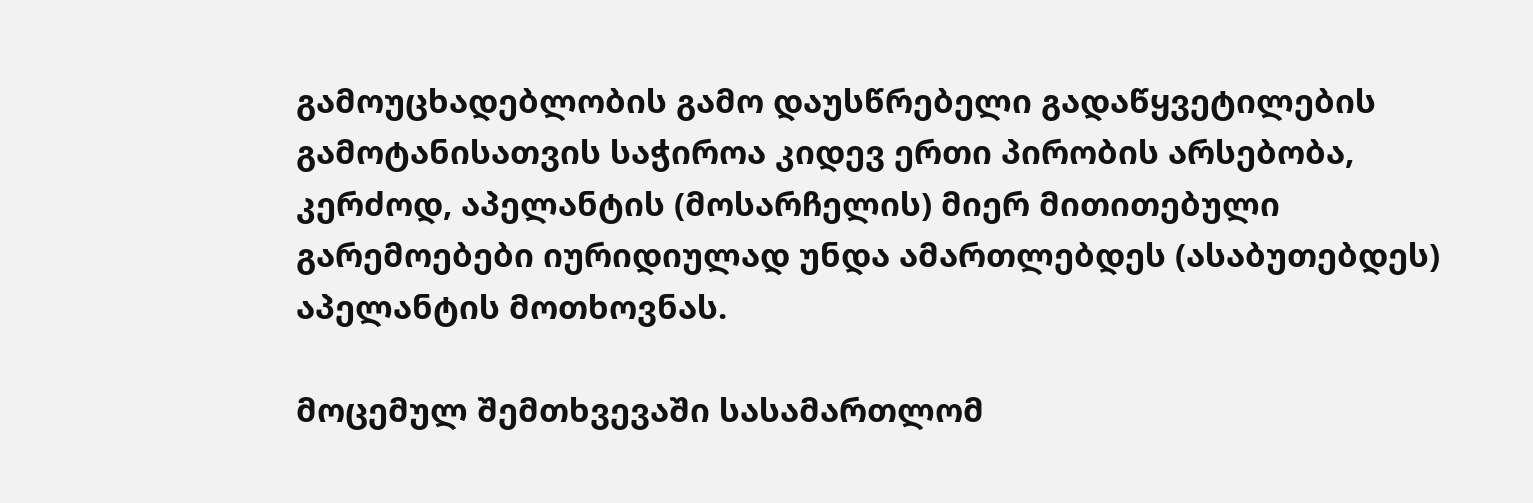გამოუცხადებლობის გამო დაუსწრებელი გადაწყვეტილების გამოტანისათვის საჭიროა კიდევ ერთი პირობის არსებობა, კერძოდ, აპელანტის (მოსარჩელის) მიერ მითითებული გარემოებები იურიდიულად უნდა ამართლებდეს (ასაბუთებდეს) აპელანტის მოთხოვნას.

მოცემულ შემთხვევაში სასამართლომ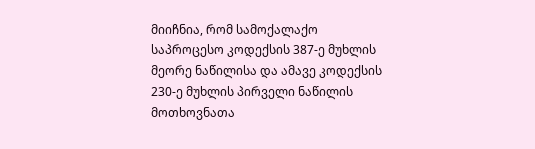მიიჩნია, რომ სამოქალაქო საპროცესო კოდექსის 387-ე მუხლის მეორე ნაწილისა და ამავე კოდექსის 230-ე მუხლის პირველი ნაწილის მოთხოვნათა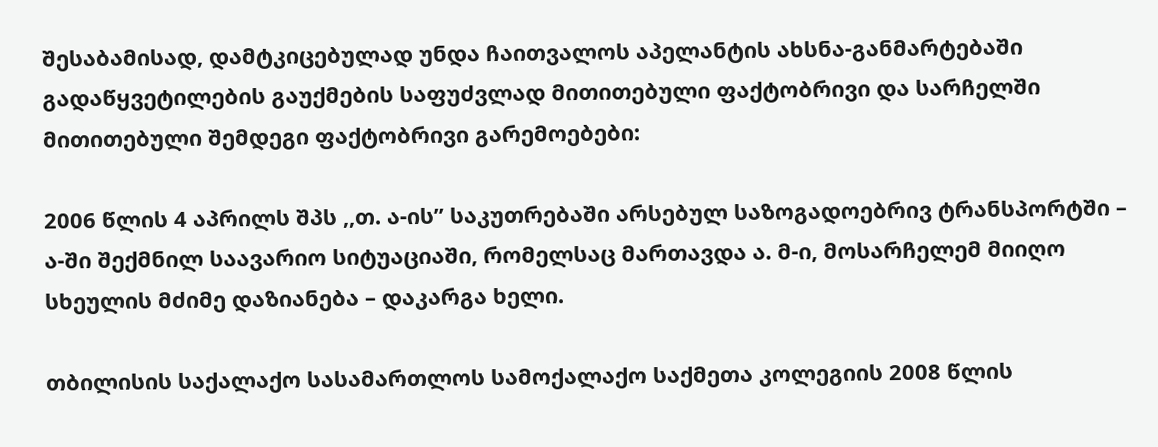შესაბამისად, დამტკიცებულად უნდა ჩაითვალოს აპელანტის ახსნა-განმარტებაში გადაწყვეტილების გაუქმების საფუძვლად მითითებული ფაქტობრივი და სარჩელში მითითებული შემდეგი ფაქტობრივი გარემოებები:

2006 წლის 4 აპრილს შპს ,,თ. ა-ის” საკუთრებაში არსებულ საზოგადოებრივ ტრანსპორტში – ა-ში შექმნილ საავარიო სიტუაციაში, რომელსაც მართავდა ა. მ-ი, მოსარჩელემ მიიღო სხეულის მძიმე დაზიანება – დაკარგა ხელი.

თბილისის საქალაქო სასამართლოს სამოქალაქო საქმეთა კოლეგიის 2008 წლის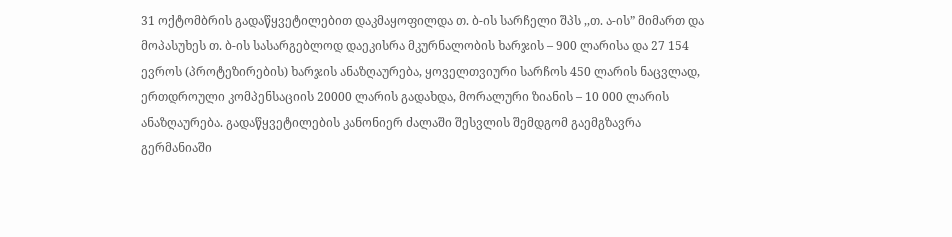31 ოქტომბრის გადაწყვეტილებით დაკმაყოფილდა თ. ბ-ის სარჩელი შპს ,,თ. ა-ის” მიმართ და მოპასუხეს თ. ბ-ის სასარგებლოდ დაეკისრა მკურნალობის ხარჯის – 900 ლარისა და 27 154 ევროს (პროტეზირების) ხარჯის ანაზღაურება, ყოველთვიური სარჩოს 450 ლარის ნაცვლად, ერთდროული კომპენსაციის 20000 ლარის გადახდა, მორალური ზიანის – 10 000 ლარის ანაზღაურება. გადაწყვეტილების კანონიერ ძალაში შესვლის შემდგომ გაემგზავრა გერმანიაში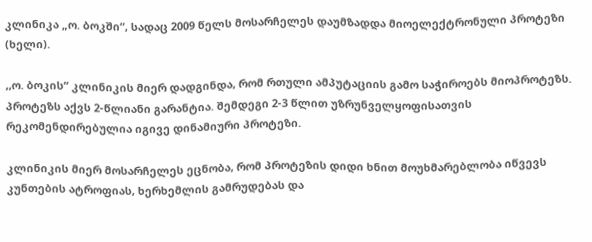კლინიკა „ო. ბოკში“, სადაც 2009 წელს მოსარჩელეს დაუმზადდა მიოელექტრონული პროტეზი (ხელი).

,,ო. ბოკის“ კლინიკის მიერ დადგინდა, რომ რთული ამპუტაციის გამო საჭიროებს მიოპროტეზს. პროტეზს აქვს 2-წლიანი გარანტია. შემდეგი 2-3 წლით უზრუნველყოფისათვის რეკომენდირებულია იგივე დინამიური პროტეზი.

კლინიკის მიერ მოსარჩელეს ეცნობა, რომ პროტეზის დიდი ხნით მოუხმარებლობა იწვევს კუნთების ატროფიას, ხერხემლის გამრუდებას და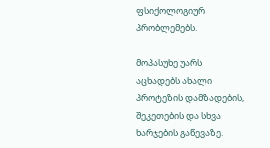ფსიქოლოგიურ პრობლემებს.

მოპასუხე უარს აცხადებს ახალი პროტეზის დამზადების, შეკეთების და სხვა ხარჯების გაწევაზე.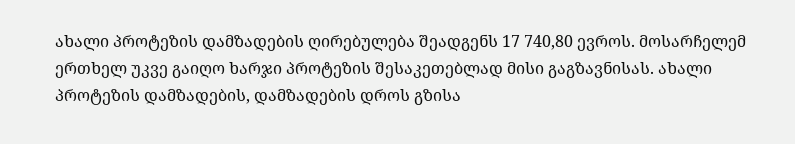ახალი პროტეზის დამზადების ღირებულება შეადგენს 17 740,80 ევროს. მოსარჩელემ ერთხელ უკვე გაიღო ხარჯი პროტეზის შესაკეთებლად მისი გაგზავნისას. ახალი პროტეზის დამზადების, დამზადების დროს გზისა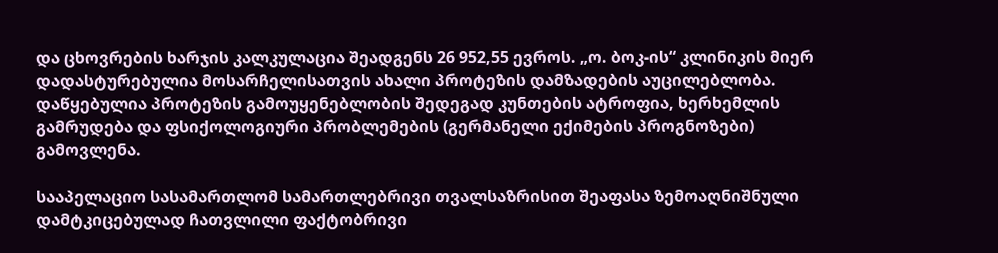და ცხოვრების ხარჯის კალკულაცია შეადგენს 26 952,55 ევროს. „ო. ბოკ-ის“ კლინიკის მიერ დადასტურებულია მოსარჩელისათვის ახალი პროტეზის დამზადების აუცილებლობა. დაწყებულია პროტეზის გამოუყენებლობის შედეგად კუნთების ატროფია, ხერხემლის გამრუდება და ფსიქოლოგიური პრობლემების (გერმანელი ექიმების პროგნოზები) გამოვლენა.

სააპელაციო სასამართლომ სამართლებრივი თვალსაზრისით შეაფასა ზემოაღნიშნული დამტკიცებულად ჩათვლილი ფაქტობრივი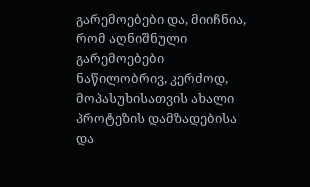გარემოებები და, მიიჩნია, რომ აღნიშნული გარემოებები ნაწილობრივ, კერძოდ, მოპასუხისათვის ახალი პროტეზის დამზადებისა და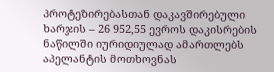პროტეზირებასთან დაკავშირებული ხარჯის – 26 952,55 ევროს დაკისრების ნაწილში იურიდიულად ამართლებს აპელანტის მოთხოვნას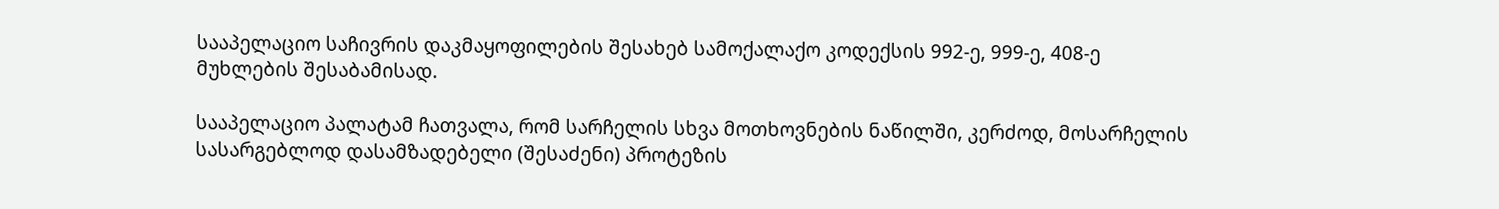სააპელაციო საჩივრის დაკმაყოფილების შესახებ სამოქალაქო კოდექსის 992-ე, 999-ე, 408-ე მუხლების შესაბამისად.

სააპელაციო პალატამ ჩათვალა, რომ სარჩელის სხვა მოთხოვნების ნაწილში, კერძოდ, მოსარჩელის სასარგებლოდ დასამზადებელი (შესაძენი) პროტეზის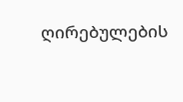ღირებულების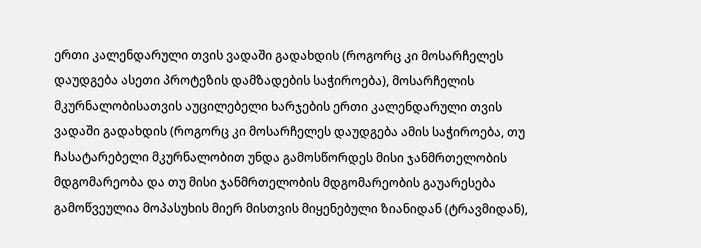ერთი კალენდარული თვის ვადაში გადახდის (როგორც კი მოსარჩელეს დაუდგება ასეთი პროტეზის დამზადების საჭიროება), მოსარჩელის მკურნალობისათვის აუცილებელი ხარჯების ერთი კალენდარული თვის ვადაში გადახდის (როგორც კი მოსარჩელეს დაუდგება ამის საჭიროება, თუ ჩასატარებელი მკურნალობით უნდა გამოსწორდეს მისი ჯანმრთელობის მდგომარეობა და თუ მისი ჯანმრთელობის მდგომარეობის გაუარესება გამოწვეულია მოპასუხის მიერ მისთვის მიყენებული ზიანიდან (ტრავმიდან),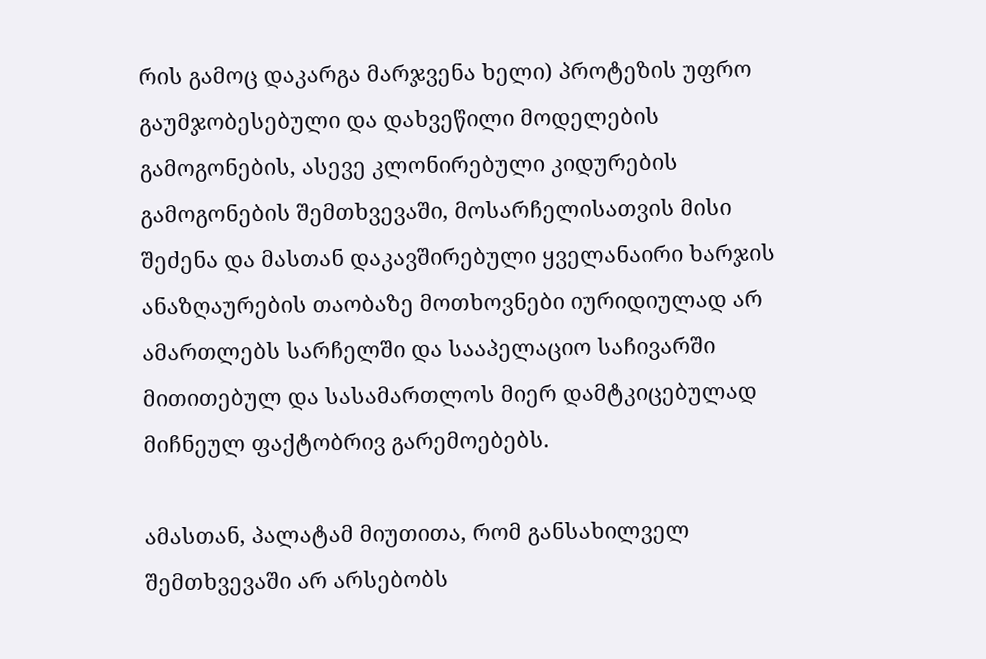რის გამოც დაკარგა მარჯვენა ხელი) პროტეზის უფრო გაუმჯობესებული და დახვეწილი მოდელების გამოგონების, ასევე კლონირებული კიდურების გამოგონების შემთხვევაში, მოსარჩელისათვის მისი შეძენა და მასთან დაკავშირებული ყველანაირი ხარჯის ანაზღაურების თაობაზე მოთხოვნები იურიდიულად არ ამართლებს სარჩელში და სააპელაციო საჩივარში მითითებულ და სასამართლოს მიერ დამტკიცებულად მიჩნეულ ფაქტობრივ გარემოებებს.

ამასთან, პალატამ მიუთითა, რომ განსახილველ შემთხვევაში არ არსებობს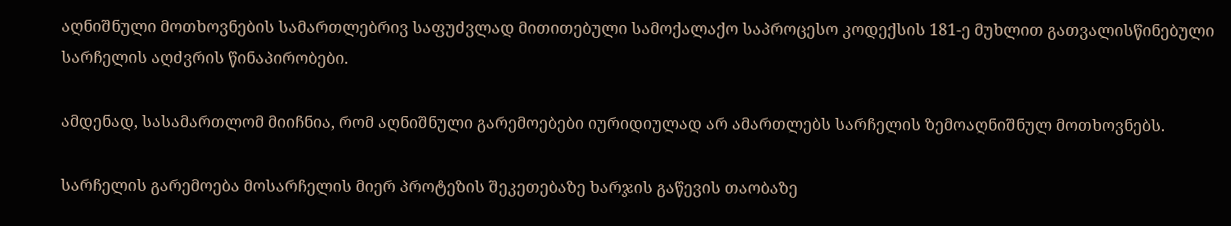აღნიშნული მოთხოვნების სამართლებრივ საფუძვლად მითითებული სამოქალაქო საპროცესო კოდექსის 181-ე მუხლით გათვალისწინებული სარჩელის აღძვრის წინაპირობები.

ამდენად, სასამართლომ მიიჩნია, რომ აღნიშნული გარემოებები იურიდიულად არ ამართლებს სარჩელის ზემოაღნიშნულ მოთხოვნებს.

სარჩელის გარემოება მოსარჩელის მიერ პროტეზის შეკეთებაზე ხარჯის გაწევის თაობაზე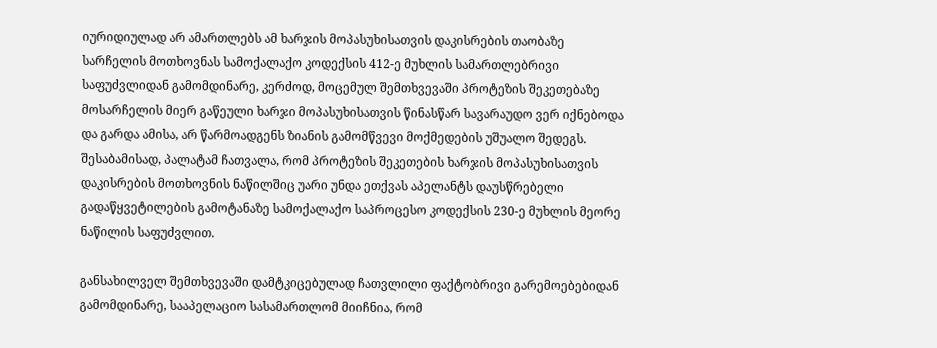იურიდიულად არ ამართლებს ამ ხარჯის მოპასუხისათვის დაკისრების თაობაზე სარჩელის მოთხოვნას სამოქალაქო კოდექსის 412-ე მუხლის სამართლებრივი საფუძვლიდან გამომდინარე, კერძოდ, მოცემულ შემთხვევაში პროტეზის შეკეთებაზე მოსარჩელის მიერ გაწეული ხარჯი მოპასუხისათვის წინასწარ სავარაუდო ვერ იქნებოდა და გარდა ამისა, არ წარმოადგენს ზიანის გამომწვევი მოქმედების უშუალო შედეგს. შესაბამისად, პალატამ ჩათვალა, რომ პროტეზის შეკეთების ხარჯის მოპასუხისათვის დაკისრების მოთხოვნის ნაწილშიც უარი უნდა ეთქვას აპელანტს დაუსწრებელი გადაწყვეტილების გამოტანაზე სამოქალაქო საპროცესო კოდექსის 230-ე მუხლის მეორე ნაწილის საფუძვლით.

განსახილველ შემთხვევაში დამტკიცებულად ჩათვლილი ფაქტობრივი გარემოებებიდან გამომდინარე, სააპელაციო სასამართლომ მიიჩნია, რომ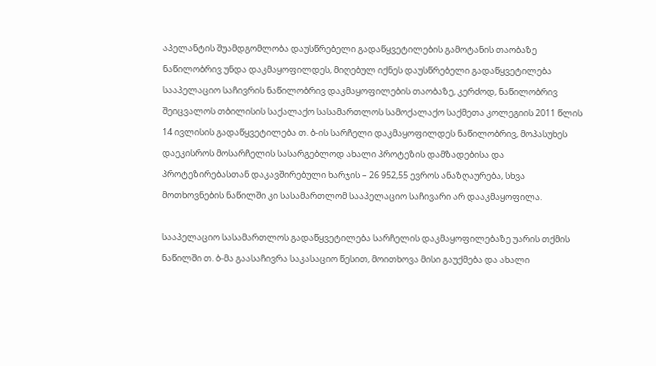აპელანტის შუამდგომლობა დაუსწრებელი გადაწყვეტილების გამოტანის თაობაზე ნაწილობრივ უნდა დაკმაყოფილდეს, მიღებულ იქნეს დაუსწრებელი გადაწყვეტილება სააპელაციო საჩივრის ნაწილობრივ დაკმაყოფილების თაობაზე, კერძოდ, ნაწილობრივ შეიცვალოს თბილისის საქალაქო სასამართლოს სამოქალაქო საქმეთა კოლეგიის 2011 წლის 14 ივლისის გადაწყვეტილება თ. ბ-ის სარჩელი დაკმაყოფილდეს ნაწილობრივ, მოპასუხეს დაეკისროს მოსარჩელის სასარგებლოდ ახალი პროტეზის დამზადებისა და პროტეზირებასთან დაკავშირებული ხარჯის – 26 952,55 ევროს ანაზღაურება, სხვა მოთხოვნების ნაწილში კი სასამართლომ სააპელაციო საჩივარი არ დააკმაყოფილა.

სააპელაციო სასამართლოს გადაწყვეტილება სარჩელის დაკმაყოფილებაზე უარის თქმის ნაწილში თ. ბ-მა გაასაჩივრა საკასაციო წესით, მოითხოვა მისი გაუქმება და ახალი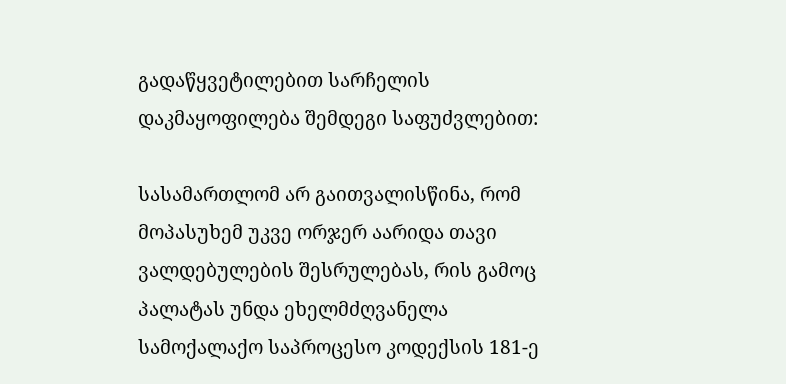გადაწყვეტილებით სარჩელის დაკმაყოფილება შემდეგი საფუძვლებით:

სასამართლომ არ გაითვალისწინა, რომ მოპასუხემ უკვე ორჯერ აარიდა თავი ვალდებულების შესრულებას, რის გამოც პალატას უნდა ეხელმძღვანელა სამოქალაქო საპროცესო კოდექსის 181-ე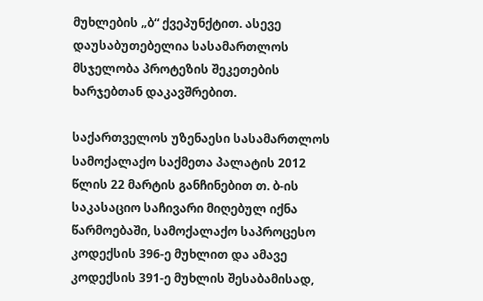მუხლების „ბ“ ქვეპუნქტით. ასევე დაუსაბუთებელია სასამართლოს მსჯელობა პროტეზის შეკეთების ხარჯებთან დაკავშრებით.

საქართველოს უზენაესი სასამართლოს სამოქალაქო საქმეთა პალატის 2012 წლის 22 მარტის განჩინებით თ. ბ-ის საკასაციო საჩივარი მიღებულ იქნა წარმოებაში, სამოქალაქო საპროცესო კოდექსის 396-ე მუხლით და ამავე კოდექსის 391-ე მუხლის შესაბამისად,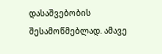დასაშვებობის შესამოწმებლად. ამავე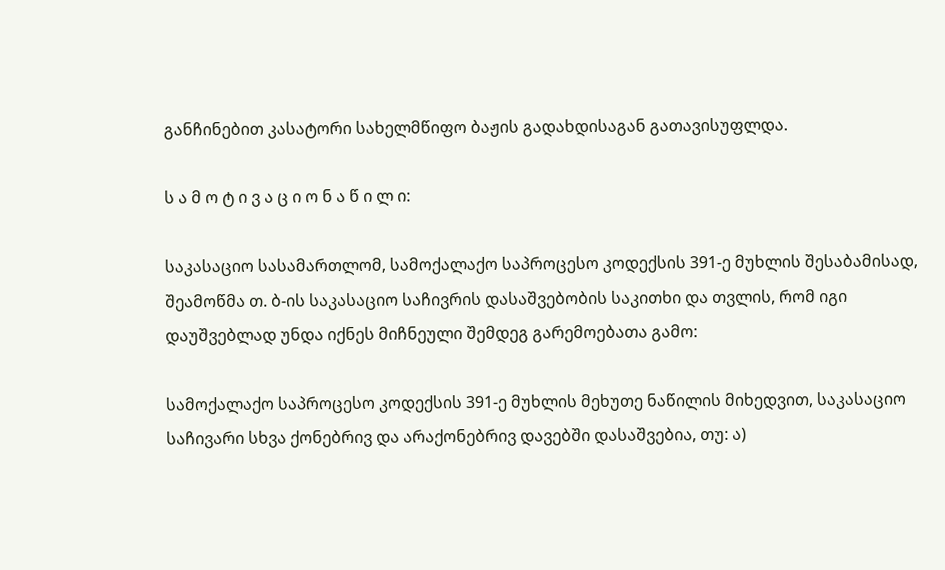განჩინებით კასატორი სახელმწიფო ბაჟის გადახდისაგან გათავისუფლდა.

ს ა მ ო ტ ი ვ ა ც ი ო ნ ა წ ი ლ ი:

საკასაციო სასამართლომ, სამოქალაქო საპროცესო კოდექსის 391-ე მუხლის შესაბამისად, შეამოწმა თ. ბ-ის საკასაციო საჩივრის დასაშვებობის საკითხი და თვლის, რომ იგი დაუშვებლად უნდა იქნეს მიჩნეული შემდეგ გარემოებათა გამო:

სამოქალაქო საპროცესო კოდექსის 391-ე მუხლის მეხუთე ნაწილის მიხედვით, საკასაციო საჩივარი სხვა ქონებრივ და არაქონებრივ დავებში დასაშვებია, თუ: ა)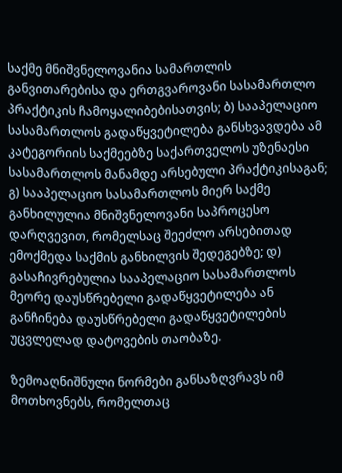საქმე მნიშვნელოვანია სამართლის განვითარებისა და ერთგვაროვანი სასამართლო პრაქტიკის ჩამოყალიბებისათვის; ბ) სააპელაციო სასამართლოს გადაწყვეტილება განსხვავდება ამ კატეგორიის საქმეებზე საქართველოს უზენაესი სასამართლოს მანამდე არსებული პრაქტიკისაგან; გ) სააპელაციო სასამართლოს მიერ საქმე განხილულია მნიშვნელოვანი საპროცესო დარღვევით, რომელსაც შეეძლო არსებითად ემოქმედა საქმის განხილვის შედეგებზე; დ) გასაჩივრებულია სააპელაციო სასამართლოს მეორე დაუსწრებელი გადაწყვეტილება ან განჩინება დაუსწრებელი გადაწყვეტილების უცვლელად დატოვების თაობაზე.

ზემოაღნიშნული ნორმები განსაზღვრავს იმ მოთხოვნებს, რომელთაც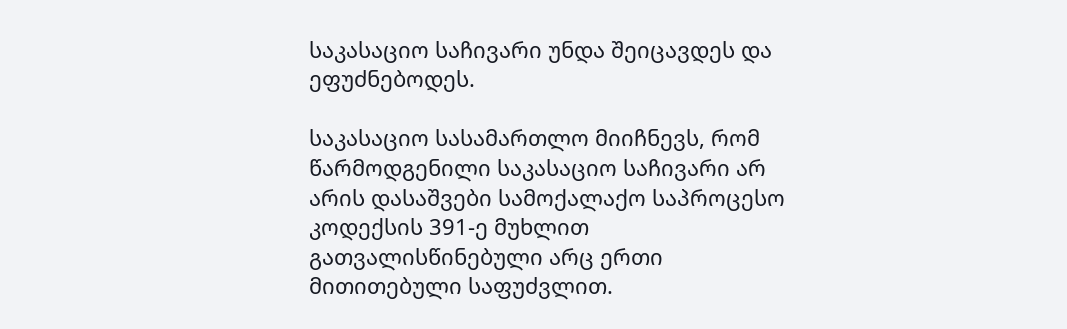საკასაციო საჩივარი უნდა შეიცავდეს და ეფუძნებოდეს.

საკასაციო სასამართლო მიიჩნევს, რომ წარმოდგენილი საკასაციო საჩივარი არ არის დასაშვები სამოქალაქო საპროცესო კოდექსის 391-ე მუხლით გათვალისწინებული არც ერთი მითითებული საფუძვლით.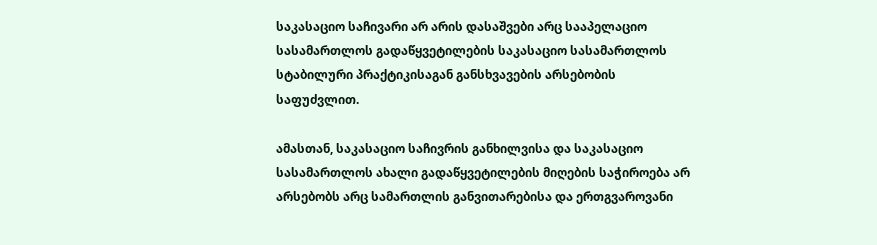საკასაციო საჩივარი არ არის დასაშვები არც სააპელაციო სასამართლოს გადაწყვეტილების საკასაციო სასამართლოს სტაბილური პრაქტიკისაგან განსხვავების არსებობის საფუძვლით.

ამასთან, საკასაციო საჩივრის განხილვისა და საკასაციო სასამართლოს ახალი გადაწყვეტილების მიღების საჭიროება არ არსებობს არც სამართლის განვითარებისა და ერთგვაროვანი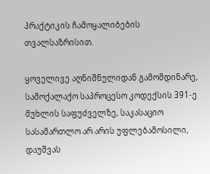პრაქტიკის ჩამოყალიბების თვალსაზრისით.

ყოველივე აღნიშნულიდან გამომდინარე, სამოქალაქო საპროცესო კოდექსის 391-ე მუხლის საფუძველზე, საკასაციო სასამართლო არ არის უფლებამოსილი, დაუშვას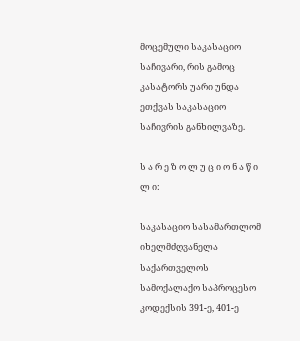მოცემული საკასაციო საჩივარი, რის გამოც კასატორს უარი უნდა ეთქვას საკასაციო საჩივრის განხილვაზე.

ს ა რ ე ზ ო ლ უ ც ი ო ნ ა წ ი ლ ი:

საკასაციო სასამართლომ იხელმძღვანელა საქართველოს სამოქალაქო საპროცესო კოდექსის 391-ე, 401-ე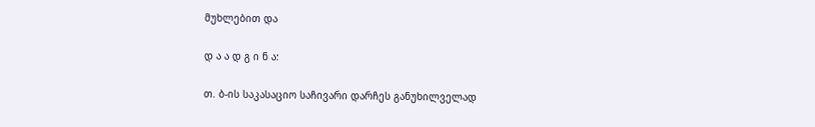მუხლებით და

დ ა ა დ გ ი ნ ა:

თ. ბ-ის საკასაციო საჩივარი დარჩეს განუხილველად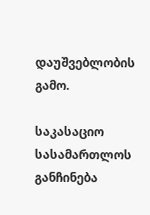დაუშვებლობის გამო.

საკასაციო სასამართლოს განჩინება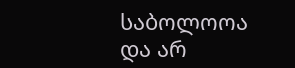საბოლოოა და არ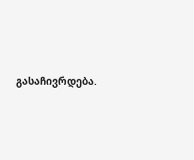გასაჩივრდება.